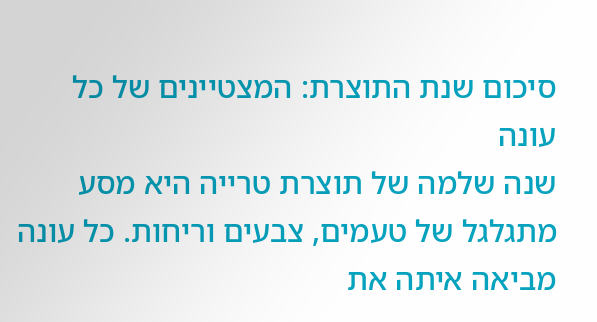סיכום שנת התוצרת: המצטיינים של כל עונה
שנה שלמה של תוצרת טרייה היא מסע מתגלגל של טעמים, צבעים וריחות. כל עונה מביאה איתה את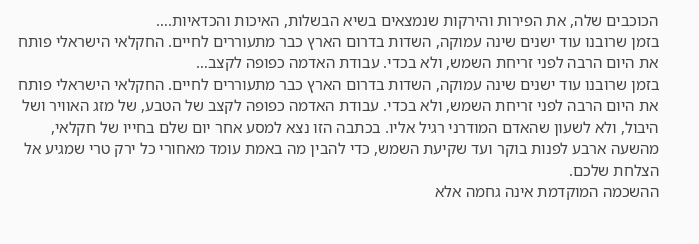הכוכבים שלה, את הפירות והירקות שנמצאים בשיא הבשלות, האיכות והכדאיות.…
בזמן שרובנו עוד ישנים שינה עמוקה, השדות בדרום הארץ כבר מתעוררים לחיים. החקלאי הישראלי פותח את היום הרבה לפני זריחת השמש, ולא בכדי. עבודת האדמה כפופה לקצב…
בזמן שרובנו עוד ישנים שינה עמוקה, השדות בדרום הארץ כבר מתעוררים לחיים. החקלאי הישראלי פותח את היום הרבה לפני זריחת השמש, ולא בכדי. עבודת האדמה כפופה לקצב של הטבע, של מזג האוויר ושל היבול, ולא לשעון שהאדם המודרני רגיל אליו. בכתבה הזו נצא למסע אחר יום שלם בחייו של חקלאי, מהשעה ארבע לפנות בוקר ועד שקיעת השמש, כדי להבין מה באמת עומד מאחורי כל ירק טרי שמגיע אל הצלחת שלכם.
ההשכמה המוקדמת אינה גחמה אלא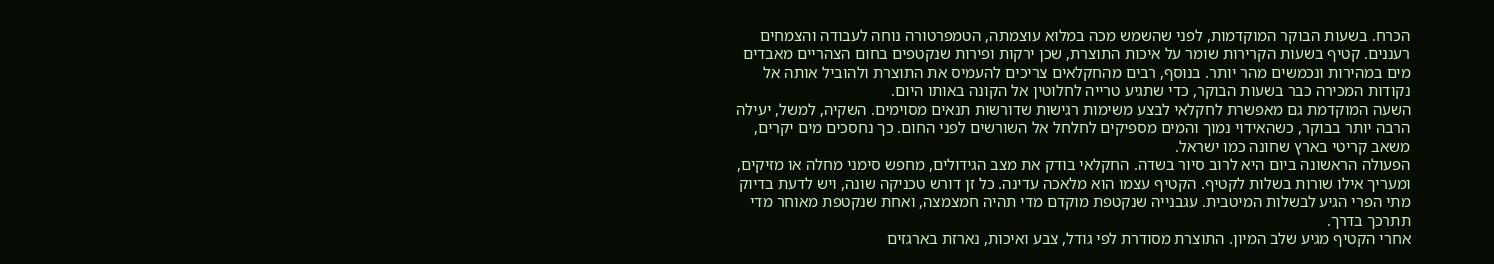הכרח. בשעות הבוקר המוקדמות, לפני שהשמש מכה במלוא עוצמתה, הטמפרטורה נוחה לעבודה והצמחים רעננים. קטיף בשעות הקרירות שומר על איכות התוצרת, שכן ירקות ופירות שנקטפים בחום הצהריים מאבדים מים במהירות ונכמשים מהר יותר. בנוסף, רבים מהחקלאים צריכים להעמיס את התוצרת ולהוביל אותה אל נקודות המכירה כבר בשעות הבוקר, כדי שתגיע טרייה לחלוטין אל הקונה באותו היום.
השעה המוקדמת גם מאפשרת לחקלאי לבצע משימות רגישות שדורשות תנאים מסוימים. השקיה, למשל, יעילה הרבה יותר בבוקר, כשהאידוי נמוך והמים מספיקים לחלחל אל השורשים לפני החום. כך נחסכים מים יקרים, משאב קריטי בארץ שחונה כמו ישראל.
הפעולה הראשונה ביום היא לרוב סיור בשדה. החקלאי בודק את מצב הגידולים, מחפש סימני מחלה או מזיקים, ומעריך אילו שורות בשלות לקטיף. הקטיף עצמו הוא מלאכה עדינה. כל זן דורש טכניקה שונה, ויש לדעת בדיוק מתי הפרי הגיע לבשלות המיטבית. עגבנייה שנקטפת מוקדם מדי תהיה חמצמצה, ואחת שנקטפת מאוחר מדי תתרכך בדרך.
אחרי הקטיף מגיע שלב המיון. התוצרת מסודרת לפי גודל, צבע ואיכות, נארזת בארגזים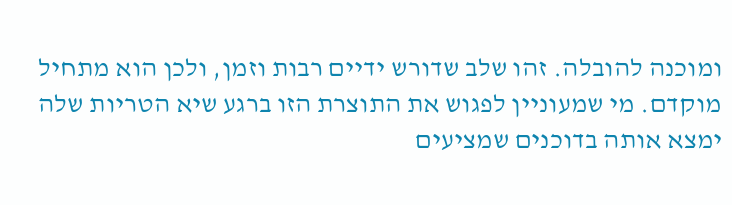ומוכנה להובלה. זהו שלב שדורש ידיים רבות וזמן, ולכן הוא מתחיל מוקדם. מי שמעוניין לפגוש את התוצרת הזו ברגע שיא הטריות שלה ימצא אותה בדוכנים שמציעים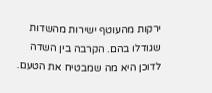ירקות מהעוטף ישירות מהשדות שגודלו בהם. הקרבה בין השדה לדוכן היא מה שמבטיח את הטעם.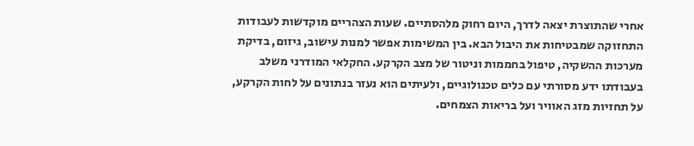אחרי שהתוצרת יצאה לדרך, היום רחוק מלהסתיים. שעות הצהריים מוקדשות לעבודות התחזוקה שמבטיחות את היבול הבא. בין המשימות אפשר למנות עישוב, גיזום, בדיקת מערכות ההשקיה, טיפול בחממות וניטור של מצב הקרקע. החקלאי המודרני משלב בעבודתו ידע מסורתי עם כלים טכנולוגיים, ולעיתים הוא נעזר בנתונים על לחות הקרקע, על תחזיות מזג האוויר ועל בריאות הצמחים.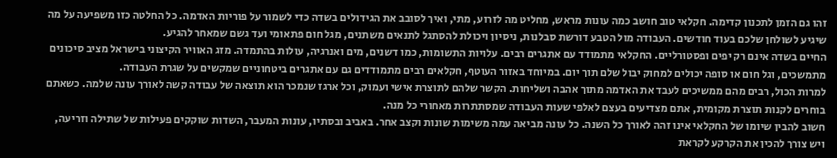זהו גם הזמן לתכנון קדימה. חקלאי טוב חושב כמה עונות מראש, מחליט מה לזרוע, מתי, ואיך לסובב את הגידולים בשדה כדי לשמור על פוריות האדמה. כל החלטה כזו משפיעה על מה שיגיע לשולחן שלכם בעוד חודשים. העבודה מול הטבע דורשת סבלנות, ניסיון ויכולת להסתגל לתנאים משתנים, מגל חום פתאומי ועד גשם שמאחר להגיע.
החיים בשדה אינם רק יפים ופסטורליים. החקלאי מתמודד עם אתגרים רבים. עלויות התשומות, כמו דשנים, מים ואנרגיה, עולות בהתמדה. מזג האוויר הקיצוני בישראל מציב סיכונים מתמשכים, וגל חום או סופה יכולים למחוק יבול שלם תוך יום. במיוחד באזור העוטף, חקלאים רבים מתמודדים גם עם אתגרים ביטחוניים שמקשים על שגרת העבודה.
למרות הכול, רבים מהם ממשיכים לעבד את האדמה מתוך אהבה ושליחות. הקשר שלהם לתוצרת אישי ועמוק, וכל ארגז שנמכר הוא תוצאה של עבודה קשה לאורך עונה שלמה. כשאתם בוחרים לקנות תוצרת מקומית, אתם מצדיעים בעצם לאלפי שעות העבודה שמסתתרות מאחורי כל מנה.
חשוב להבין שיומו של החקלאי אינו זהה לאורך כל השנה. כל עונה מביאה עמה משימות שונות וקצב אחר. באביב ובסתיו, עונות המעבר, השדות שוקקים פעילות של שתילה וזריעה, ויש צורך להכין את הקרקע לקראת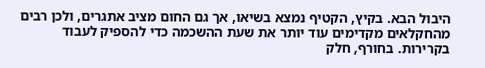היבול הבא. בקיץ, הקטיף נמצא בשיאו, אך גם החום מציב אתגרים, ולכן רבים מהחקלאים מקדימים עוד יותר את שעת ההשכמה כדי להספיק לעבוד בקרירות. בחורף, חלק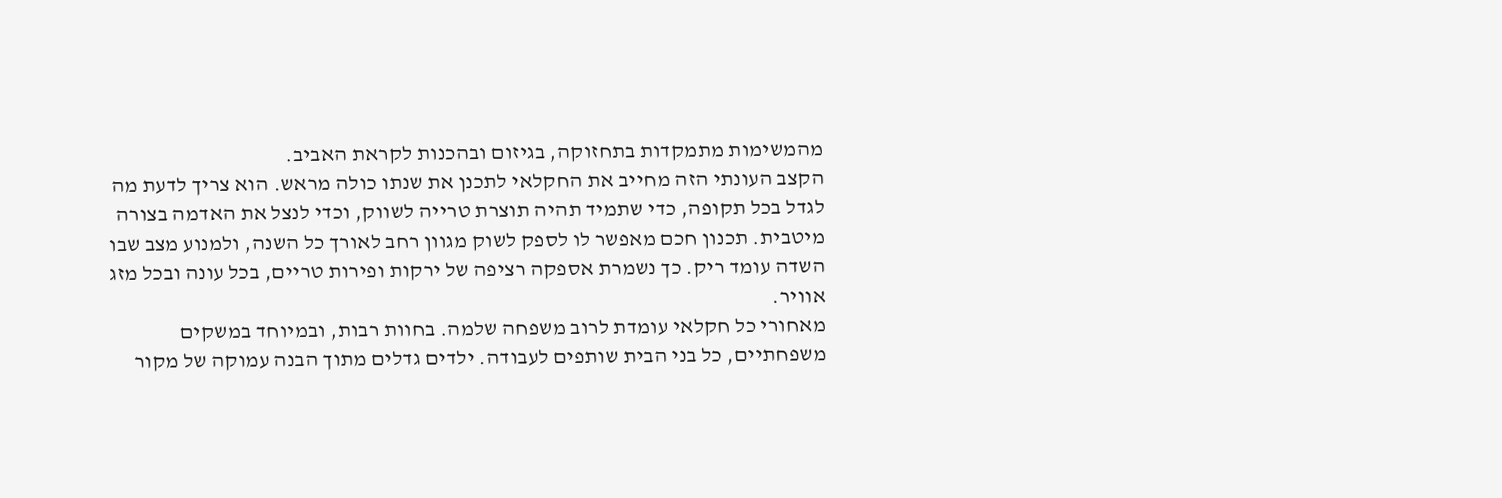מהמשימות מתמקדות בתחזוקה, בגיזום ובהכנות לקראת האביב.
הקצב העונתי הזה מחייב את החקלאי לתכנן את שנתו כולה מראש. הוא צריך לדעת מה לגדל בכל תקופה, כדי שתמיד תהיה תוצרת טרייה לשווק, וכדי לנצל את האדמה בצורה מיטבית. תכנון חכם מאפשר לו לספק לשוק מגוון רחב לאורך כל השנה, ולמנוע מצב שבו השדה עומד ריק. כך נשמרת אספקה רציפה של ירקות ופירות טריים, בכל עונה ובכל מזג אוויר.
מאחורי כל חקלאי עומדת לרוב משפחה שלמה. בחוות רבות, ובמיוחד במשקים משפחתיים, כל בני הבית שותפים לעבודה. ילדים גדלים מתוך הבנה עמוקה של מקור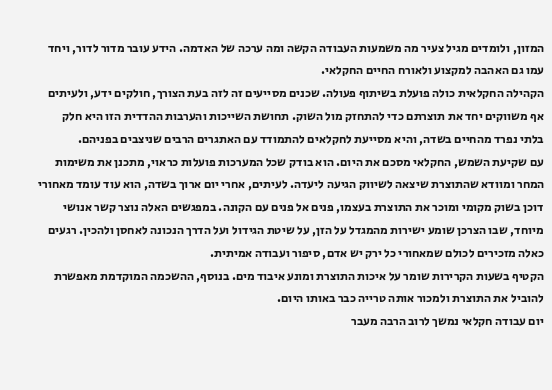המזון, ולומדים מגיל צעיר מה משמעות העבודה הקשה ומה ערכה של האדמה. הידע עובר מדור לדור, ויחד עמו גם האהבה למקצוע ולאורח החיים החקלאי.
הקהילה החקלאית כולה פועלת בשיתוף פעולה. שכנים מסייעים זה לזה בעת הצורך, חולקים ידע, ולעיתים אף משווקים יחד את תוצרתם כדי להתחזק מול השוק. תחושת השייכות והערבות ההדדית הזו היא חלק בלתי נפרד מהחיים בשדה, והיא מסייעת לחקלאים להתמודד עם האתגרים הרבים שניצבים בפניהם.
עם שקיעת השמש, החקלאי מסכם את היום. הוא בודק שכל המערכות פועלות כראוי, מתכנן את משימות המחר ומוודא שהתוצרת שיצאה לשיווק הגיעה ליעדה. לעיתים, אחרי יום ארוך בשדה, הוא עוד עומד מאחורי דוכן בשוק מקומי ומוכר את התוצרת בעצמו, פנים אל פנים עם הקונה. במפגשים האלה נוצר קשר אנושי מיוחד, שבו הצרכן שומע ישירות מהמגדל על הזן, על שיטת הגידול ועל הדרך הנכונה לאחסן ולהכין. רגעים כאלה מזכירים לכולם שמאחורי כל ירק יש אדם, סיפור ועבודה אמיתית.
הקטיף בשעות הקרירות שומר על איכות התוצרת ומונע איבוד מים. בנוסף, ההשכמה המוקדמת מאפשרת להוביל את התוצרת ולמכור אותה טרייה כבר באותו היום.
יום עבודה חקלאי נמשך לרוב הרבה מעבר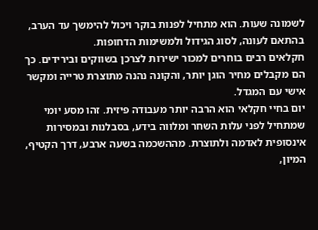לשמונה שעות. הוא מתחיל לפנות בוקר ויכול להימשך עד הערב, בהתאם לעונה, לסוג הגידול ולמשימות הדחופות.
חקלאים רבים בוחרים למכור ישירות לצרכן בשווקים ובירידים. כך הם מקבלים מחיר הוגן יותר, והקונה נהנה מתוצרת טרייה ומקשר אישי עם המגדל.
יום בחיי חקלאי הוא הרבה יותר מעבודה פיזית. זהו מסע יומי שמתחיל לפני עלות השחר ומלווה בידע, בסבלנות ובמסירות אינסופית לאדמה ולתוצרת. מההשכמה בשעה ארבע, דרך הקטיף, המיון,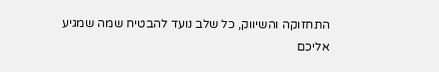התחזוקה והשיווק, כל שלב נועד להבטיח שמה שמגיע אליכם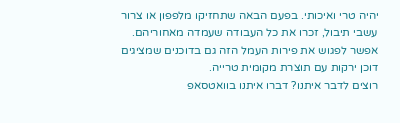יהיה טרי ואיכותי. בפעם הבאה שתחזיקו מלפפון או צרור עשבי תיבול, זכרו את כל העבודה שעמדה מאחוריהם. אפשר לפגוש את פירות העמל הזה גם בדוכנים שמציגים דוכן ירקות עם תוצרת מקומית טרייה.
רוצים לדבר איתנו? דברו איתנו בוואטסאפ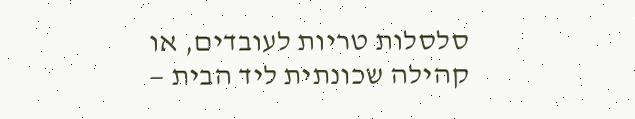סלסלות טריות לעובדים, או קהילה שכונתית ליד הבית —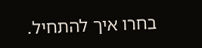בחרו איך להתחיל.